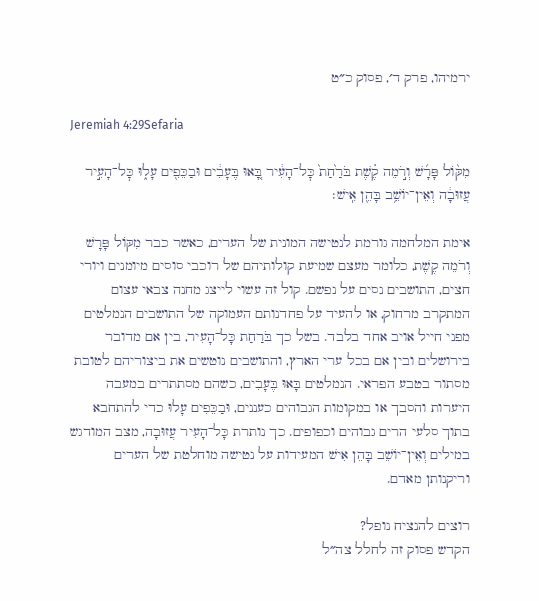ירמיהו, פרק ד׳, פסוק כ״ט

Jeremiah 4:29Sefaria

מִקּ֨וֹל פָּרָ֜שׁ וְרֹ֣מֵה קֶ֗שֶׁת בֹּרַ֙חַת֙ כׇּל־הָעִ֔יר בָּ֚אוּ בֶּעָבִ֔ים וּבַכֵּפִ֖ים עָל֑וּ כׇּל־הָעִ֣יר עֲזוּבָ֔ה וְאֵין־יוֹשֵׁ֥ב בָּהֵ֖ן אִֽישׁ׃

אימת המלחמה גורמת לנטישה המונית של הערים, כאשר כבר מִקּוֹל פָּרָשׁ וְרֹמֵה קֶשֶׁת, כלומר מעצם שמיעת קולותיהם של רוכבי סוסים מיומנים ויורי חצים, התושבים נסים על נפשם. קול זה עשוי לייצג מחנה צבאי עצום המתקרב מרחוק, או להעיד על פחדנותם העמוקה של התושבים הנמלטים מפני חייל אויב אחד בלבד. בשל כך בֹּרַחַת כָּל־הָעִיר, בין אם מדובר בירושלים ובין אם בכל ערי הארץ, והתושבים נוטשים את ביצוריהם לטובת מסתור בטבע הפראי. הנמלטים בָּאוּ בֶּעָבִים, כשהם מסתתרים במעבה היערות והסבך או במקומות הגבוהים כעננים, וּבַכֵּפִים עָלוּ כדי להתחבא בתוך סלעי הרים גבוהים וכפופים. כך נותרת כָּל־הָעִיר עֲזוּבָה, מצב המודגש במילים וְאֵין־יוֹשֵׁב בָּהֵן אִישׁ המעידות על נטישה מוחלטת של הערים וריקנותן מאדם.

רוצים להנציח נופל?
הקדש פסוק זה לחלל צה״ל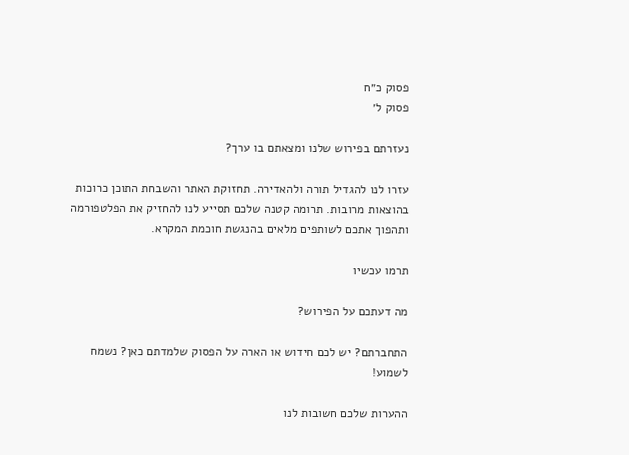פסוק כ״ח
פסוק ל׳

נעזרתם בפירוש שלנו ומצאתם בו ערך?

עזרו לנו להגדיל תורה ולהאדירה. תחזוקת האתר והשבחת התוכן כרוכות בהוצאות מרובות. תרומה קטנה שלכם תסייע לנו להחזיק את הפלטפורמה ותהפוך אתכם לשותפים מלאים בהנגשת חוכמת המקרא.

תרמו עכשיו

מה דעתכם על הפירוש?

התחברתם? יש לכם חידוש או הארה על הפסוק שלמדתם כאן? נשמח לשמוע!

ההערות שלכם חשובות לנו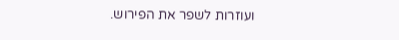ועוזרות לשפר את הפירוש.